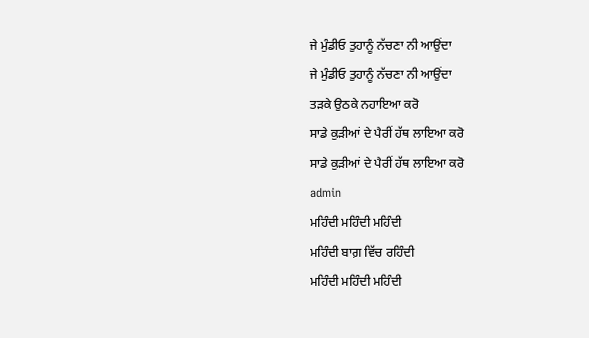ਜੇ ਮੁੰਡੀਓ ਤੁਹਾਨੂੰ ਨੱਚਣਾ ਨੀ ਆਉਂਦਾ
ਜੇ ਮੁੰਡੀਓ ਤੁਹਾਨੂੰ ਨੱਚਣਾ ਨੀ ਆਉਂਦਾ
ਤੜਕੇ ਉਠਕੇ ਨਹਾਇਆ ਕਰੋ
ਸਾਡੇ ਕੁੜੀਆਂ ਦੇ ਪੈਰੀਂ ਹੱਥ ਲਾਇਆ ਕਰੋ
ਸਾਡੇ ਕੁੜੀਆਂ ਦੇ ਪੈਰੀਂ ਹੱਥ ਲਾਇਆ ਕਰੋ
admin
ਮਹਿੰਦੀ ਮਹਿੰਦੀ ਮਹਿੰਦੀ
ਮਹਿੰਦੀ ਬਾਗ਼ ਵਿੱਚ ਰਹਿੰਦੀ
ਮਹਿੰਦੀ ਮਹਿੰਦੀ ਮਹਿੰਦੀ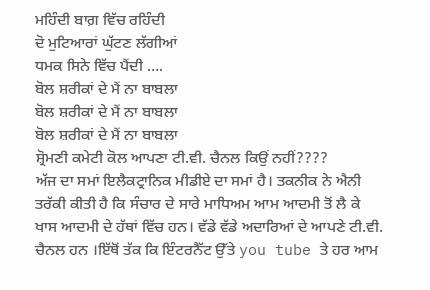ਮਹਿੰਦੀ ਬਾਗ਼ ਵਿੱਚ ਰਹਿੰਦੀ
ਦੋ ਮੁਟਿਆਰਾਂ ਘੁੱਟਣ ਲੱਗੀਆਂ
ਧਮਕ ਸਿਨੇ ਵਿੱਚ ਪੈਂਦੀ ….
ਬੋਲ ਸ਼ਰੀਕਾਂ ਦੇ ਮੈਂ ਨਾ ਬਾਬਲਾ
ਬੋਲ ਸ਼ਰੀਕਾਂ ਦੇ ਮੈਂ ਨਾ ਬਾਬਲਾ
ਬੋਲ ਸ਼ਰੀਕਾਂ ਦੇ ਮੈਂ ਨਾ ਬਾਬਲਾ
ਸ਼੍ਰੋਮਣੀ ਕਮੇਟੀ ਕੋਲ ਆਪਣਾ ਟੀ.ਵੀ. ਚੈਨਲ ਕਿਉਂ ਨਹੀਂ????
ਅੱਜ ਦਾ ਸਮਾਂ ਇਲੈਕਟ੍ਰਾਨਿਕ ਮੀਡੀਏ ਦਾ ਸਮਾਂ ਹੈ। ਤਕਨੀਕ ਨੇ ਐਨੀ ਤਰੱਕੀ ਕੀਤੀ ਹੈ ਕਿ ਸੰਚਾਰ ਦੇ ਸਾਰੇ ਮਾਧਿਅਮ ਆਮ ਆਦਮੀ ਤੋਂ ਲੈ ਕੇ ਖਾਸ ਆਦਮੀ ਦੇ ਹੱਥਾਂ ਵਿੱਚ ਹਨ। ਵੱਡੇ ਵੱਡੇ ਅਦਾਰਿਆਂ ਦੇ ਆਪਣੇ ਟੀ.ਵੀ. ਚੈਨਲ ਹਨ ।ਇੱਥੋਂ ਤੱਕ ਕਿ ਇੰਟਰਨੈੱਟ ਉੱਤੇ you tube ਤੇ ਹਰ ਆਮ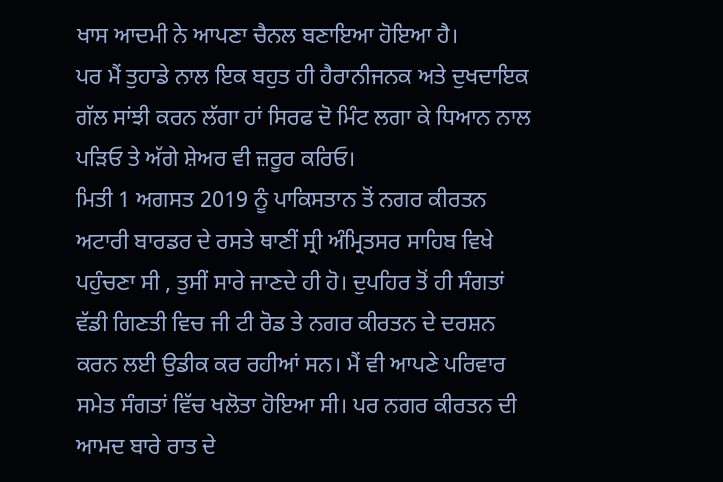ਖਾਸ ਆਦਮੀ ਨੇ ਆਪਣਾ ਚੈਨਲ ਬਣਾਇਆ ਹੋਇਆ ਹੈ।
ਪਰ ਮੈਂ ਤੁਹਾਡੇ ਨਾਲ ਇਕ ਬਹੁਤ ਹੀ ਹੈਰਾਨੀਜਨਕ ਅਤੇ ਦੁਖਦਾਇਕ ਗੱਲ ਸਾਂਝੀ ਕਰਨ ਲੱਗਾ ਹਾਂ ਸਿਰਫ ਦੋ ਮਿੰਟ ਲਗਾ ਕੇ ਧਿਆਨ ਨਾਲ ਪੜਿਓ ਤੇ ਅੱਗੇ ਸ਼ੇਅਰ ਵੀ ਜ਼ਰੂਰ ਕਰਿਓ।
ਮਿਤੀ 1 ਅਗਸਤ 2019 ਨੂੰ ਪਾਕਿਸਤਾਨ ਤੋਂ ਨਗਰ ਕੀਰਤਨ ਅਟਾਰੀ ਬਾਰਡਰ ਦੇ ਰਸਤੇ ਥਾਣੀਂ ਸ੍ਰੀ ਅੰਮ੍ਰਿਤਸਰ ਸਾਹਿਬ ਵਿਖੇ ਪਹੁੰਚਣਾ ਸੀ , ਤੁਸੀਂ ਸਾਰੇ ਜਾਣਦੇ ਹੀ ਹੋ। ਦੁਪਹਿਰ ਤੋਂ ਹੀ ਸੰਗਤਾਂ ਵੱਡੀ ਗਿਣਤੀ ਵਿਚ ਜੀ ਟੀ ਰੋਡ ਤੇ ਨਗਰ ਕੀਰਤਨ ਦੇ ਦਰਸ਼ਨ ਕਰਨ ਲਈ ਉਡੀਕ ਕਰ ਰਹੀਆਂ ਸਨ। ਮੈਂ ਵੀ ਆਪਣੇ ਪਰਿਵਾਰ ਸਮੇਤ ਸੰਗਤਾਂ ਵਿੱਚ ਖਲੋਤਾ ਹੋਇਆ ਸੀ। ਪਰ ਨਗਰ ਕੀਰਤਨ ਦੀ ਆਮਦ ਬਾਰੇ ਰਾਤ ਦੇ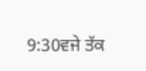9:30ਵਜੇ ਤੱਕ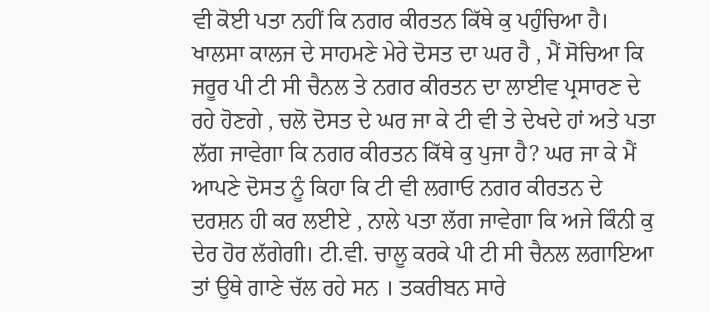ਵੀ ਕੋਈ ਪਤਾ ਨਹੀਂ ਕਿ ਨਗਰ ਕੀਰਤਨ ਕਿੱਥੇ ਕੁ ਪਹੁੰਚਿਆ ਹੈ। ਖਾਲਸਾ ਕਾਲਜ ਦੇ ਸਾਹਮਣੇ ਮੇਰੇ ਦੋਸਤ ਦਾ ਘਰ ਹੈ , ਮੈਂ ਸੋਚਿਆ ਕਿ ਜਰੂਰ ਪੀ ਟੀ ਸੀ ਚੈਨਲ ਤੇ ਨਗਰ ਕੀਰਤਨ ਦਾ ਲਾਈਵ ਪ੍ਰਸਾਰਣ ਦੇ ਰਹੇ ਹੋਣਗੇ , ਚਲੋ ਦੋਸਤ ਦੇ ਘਰ ਜਾ ਕੇ ਟੀ ਵੀ ਤੇ ਦੇਖਦੇ ਹਾਂ ਅਤੇ ਪਤਾ ਲੱਗ ਜਾਵੇਗਾ ਕਿ ਨਗਰ ਕੀਰਤਨ ਕਿੱਥੇ ਕੁ ਪੁਜਾ ਹੈ? ਘਰ ਜਾ ਕੇ ਮੈਂ ਆਪਣੇ ਦੋਸਤ ਨੂੰ ਕਿਹਾ ਕਿ ਟੀ ਵੀ ਲਗਾਓ ਨਗਰ ਕੀਰਤਨ ਦੇ ਦਰਸ਼ਨ ਹੀ ਕਰ ਲਈਏ , ਨਾਲੇ ਪਤਾ ਲੱਗ ਜਾਵੇਗਾ ਕਿ ਅਜੇ ਕਿੰਨੀ ਕੁ ਦੇਰ ਹੋਰ ਲੱਗੇਗੀ। ਟੀ.ਵੀ. ਚਾਲੂ ਕਰਕੇ ਪੀ ਟੀ ਸੀ ਚੈਨਲ ਲਗਾਇਆ ਤਾਂ ਉਥੇ ਗਾਣੇ ਚੱਲ ਰਹੇ ਸਨ । ਤਕਰੀਬਨ ਸਾਰੇ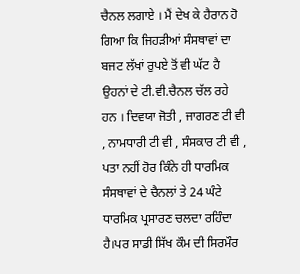ਚੈਨਲ ਲਗਾਏ । ਮੈਂ ਦੇਖ ਕੇ ਹੈਰਾਨ ਹੋ ਗਿਆ ਕਿ ਜਿਹੜੀਆਂ ਸੰਸਥਾਵਾਂ ਦਾ ਬਜਟ ਲੱਖਾਂ ਰੁਪਏ ਤੋਂ ਵੀ ਘੱਟ ਹੈ ਉਹਨਾਂ ਦੇ ਟੀ.ਵੀ.ਚੈਨਲ ਚੱਲ ਰਹੇ ਹਨ । ਦਿਵਯਾ ਜੋਤੀ , ਜਾਗਰਣ ਟੀ ਵੀ , ਨਾਮਧਾਰੀ ਟੀ ਵੀ , ਸੰਸਕਾਰ ਟੀ ਵੀ , ਪਤਾ ਨਹੀਂ ਹੋਰ ਕਿੰਨੇ ਹੀ ਧਾਰਮਿਕ ਸੰਸਥਾਵਾਂ ਦੇ ਚੈਨਲਾਂ ਤੇ 24 ਘੰਟੇ ਧਾਰਮਿਕ ਪ੍ਰਸਾਰਣ ਚਲਦਾ ਰਹਿੰਦਾ ਹੈ।ਪਰ ਸਾਡੀ ਸਿੱਖ ਕੌਮ ਦੀ ਸਿਰਮੌਰ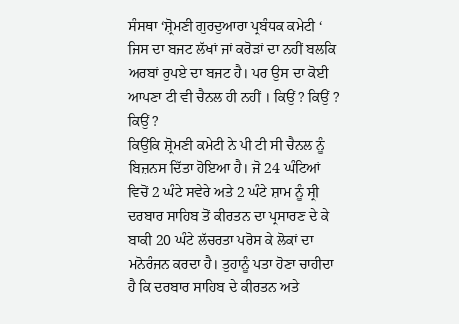ਸੰਸਥਾ ‘ਸ਼੍ਰੋਮਣੀ ਗੁਰਦੁਆਰਾ ਪ੍ਰਬੰਧਕ ਕਮੇਟੀ ‘ ਜਿਸ ਦਾ ਬਜਟ ਲੱਖਾਂ ਜਾਂ ਕਰੋੜਾਂ ਦਾ ਨਹੀਂ ਬਲਕਿ ਅਰਬਾਂ ਰੁਪਏ ਦਾ ਬਜਟ ਹੈ। ਪਰ ਉਸ ਦਾ ਕੋਈ ਆਪਣਾ ਟੀ ਵੀ ਚੈਨਲ ਹੀ ਨਹੀਂ । ਕਿਉਂ ? ਕਿਉਂ ? ਕਿਉਂ ?
ਕਿਉਂਕਿ ਸ਼੍ਰੋਮਣੀ ਕਮੇਟੀ ਨੇ ਪੀ ਟੀ ਸੀ ਚੈਨਲ ਨੂੰ ਬਿਜ਼ਨਸ ਦਿੱਤਾ ਹੋਇਆ ਹੈ। ਜੋ 24 ਘੰਟਿਆਂ ਵਿਚੋਂ 2 ਘੰਟੇ ਸਵੇਰੇ ਅਤੇ 2 ਘੰਟੇ ਸ਼ਾਮ ਨੂੰ ਸ੍ਰੀ ਦਰਬਾਰ ਸਾਹਿਬ ਤੋਂ ਕੀਰਤਨ ਦਾ ਪ੍ਰਸਾਰਣ ਦੇ ਕੇ ਬਾਕੀ 20 ਘੰਟੇ ਲੱਚਰਤਾ ਪਰੋਸ ਕੇ ਲੋਕਾਂ ਦਾ ਮਨੋਰੰਜਨ ਕਰਦਾ ਹੈ। ਤੁਹਾਨੂੰ ਪਤਾ ਹੋਣਾ ਚਾਹੀਦਾ ਹੈ ਕਿ ਦਰਬਾਰ ਸਾਹਿਬ ਦੇ ਕੀਰਤਨ ਅਤੇ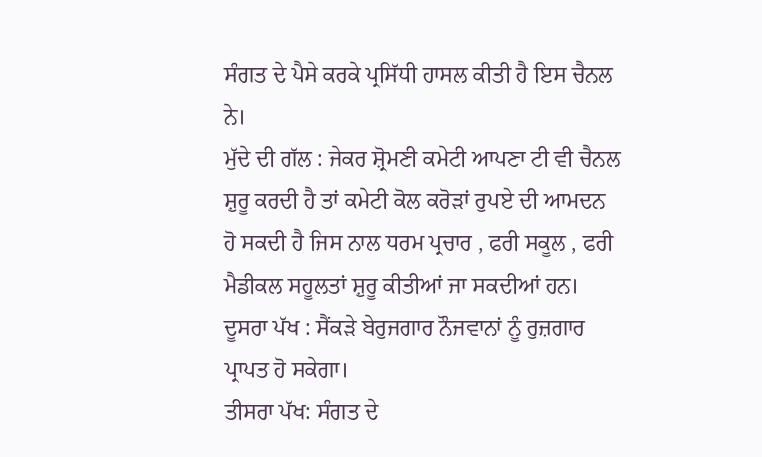ਸੰਗਤ ਦੇ ਪੈਸੇ ਕਰਕੇ ਪ੍ਰਸਿੱਧੀ ਹਾਸਲ ਕੀਤੀ ਹੈ ਇਸ ਚੈਨਲ ਨੇ।
ਮੁੱਦੇ ਦੀ ਗੱਲ : ਜੇਕਰ ਸ਼੍ਰੋਮਣੀ ਕਮੇਟੀ ਆਪਣਾ ਟੀ ਵੀ ਚੈਨਲ ਸ਼ੁਰੂ ਕਰਦੀ ਹੈ ਤਾਂ ਕਮੇਟੀ ਕੋਲ ਕਰੋੜਾਂ ਰੁਪਏ ਦੀ ਆਮਦਨ ਹੋ ਸਕਦੀ ਹੈ ਜਿਸ ਨਾਲ ਧਰਮ ਪ੍ਰਚਾਰ , ਫਰੀ ਸਕੂਲ , ਫਰੀ ਮੈਡੀਕਲ ਸਹੂਲਤਾਂ ਸ਼ੁਰੂ ਕੀਤੀਆਂ ਜਾ ਸਕਦੀਆਂ ਹਨ।
ਦੂਸਰਾ ਪੱਖ : ਸੈਂਕੜੇ ਬੇਰੁਜਗਾਰ ਨੌਜਵਾਨਾਂ ਨੂੰ ਰੁਜ਼ਗਾਰ ਪ੍ਰਾਪਤ ਹੋ ਸਕੇਗਾ।
ਤੀਸਰਾ ਪੱਖ: ਸੰਗਤ ਦੇ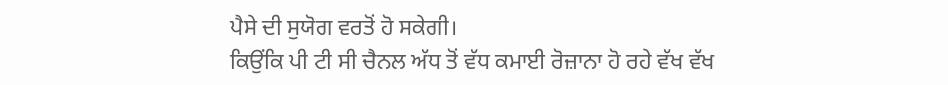ਪੈਸੇ ਦੀ ਸੁਯੋਗ ਵਰਤੋਂ ਹੋ ਸਕੇਗੀ।
ਕਿਉਂਕਿ ਪੀ ਟੀ ਸੀ ਚੈਨਲ ਅੱਧ ਤੋਂ ਵੱਧ ਕਮਾਈ ਰੋਜ਼ਾਨਾ ਹੋ ਰਹੇ ਵੱਖ ਵੱਖ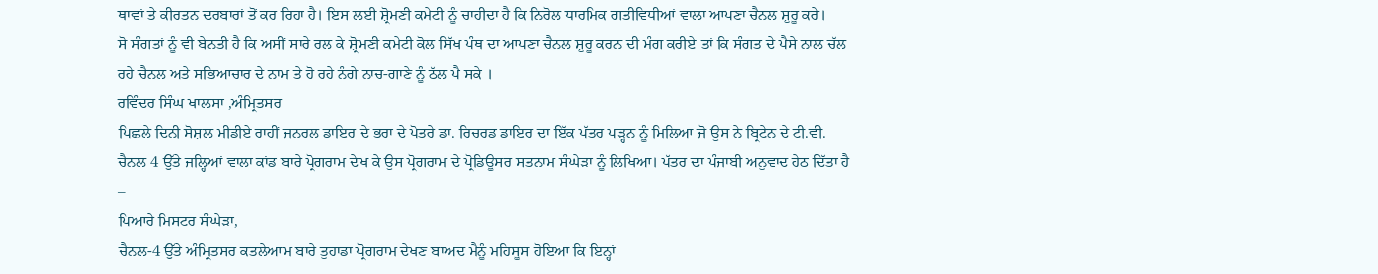ਥਾਵਾਂ ਤੇ ਕੀਰਤਨ ਦਰਬਾਰਾਂ ਤੋਂ ਕਰ ਰਿਹਾ ਹੈ। ਇਸ ਲਈ ਸ਼੍ਰੋਮਣੀ ਕਮੇਟੀ ਨੂੰ ਚਾਹੀਦਾ ਹੈ ਕਿ ਨਿਰੋਲ ਧਾਰਮਿਕ ਗਤੀਵਿਧੀਆਂ ਵਾਲਾ ਆਪਣਾ ਚੈਨਲ ਸ਼ੁਰੂ ਕਰੇ।
ਸੋ ਸੰਗਤਾਂ ਨੂੰ ਵੀ ਬੇਨਤੀ ਹੈ ਕਿ ਅਸੀਂ ਸਾਰੇ ਰਲ ਕੇ ਸ਼੍ਰੋਮਣੀ ਕਮੇਟੀ ਕੋਲ ਸਿੱਖ ਪੰਥ ਦਾ ਆਪਣਾ ਚੈਨਲ ਸ਼ੁਰੂ ਕਰਨ ਦੀ ਮੰਗ ਕਰੀਏ ਤਾਂ ਕਿ ਸੰਗਤ ਦੇ ਪੈਸੇ ਨਾਲ ਚੱਲ ਰਹੇ ਚੈਨਲ ਅਤੇ ਸਭਿਆਚਾਰ ਦੇ ਨਾਮ ਤੇ ਹੋ ਰਹੇ ਨੰਗੇ ਨਾਚ-ਗਾਣੇ ਨੂੰ ਠੱਲ ਪੈ ਸਕੇ ।
ਰਵਿੰਦਰ ਸਿੰਘ ਖਾਲਸਾ ,ਅੰਮ੍ਰਿਤਸਰ
ਪਿਛਲੇ ਦਿਨੀ ਸੋਸ਼ਲ ਮੀਡੀਏ ਰਾਹੀਂ ਜਨਰਲ ਡਾਇਰ ਦੇ ਭਰਾ ਦੇ ਪੋਤਰੇ ਡਾ. ਰਿਚਰਡ ਡਾਇਰ ਦਾ ਇੱਕ ਪੱਤਰ ਪੜ੍ਹਨ ਨੂੰ ਮਿਲਿਆ ਜੋ ਉਸ ਨੇ ਬ੍ਰਿਟੇਨ ਦੇ ਟੀ.ਵੀ. ਚੈਨਲ 4 ਉੱਤੇ ਜਲ੍ਹਿਆਂ ਵਾਲਾ ਕਾਂਡ ਬਾਰੇ ਪ੍ਰੋਗਰਾਮ ਦੇਖ ਕੇ ਉਸ ਪ੍ਰੋਗਰਾਮ ਦੇ ਪ੍ਰੋਡਿਊਸਰ ਸਤਨਾਮ ਸੰਘੇੜਾ ਨੂੰ ਲਿਖਿਆ। ਪੱਤਰ ਦਾ ਪੰਜਾਬੀ ਅਨੁਵਾਦ ਹੇਠ ਦਿੱਤਾ ਹੈ –
ਪਿਆਰੇ ਮਿਸਟਰ ਸੰਘੇੜਾ,
ਚੈਨਲ-4 ਉੱਤੇ ਅੰਮ੍ਰਿਤਸਰ ਕਤਲੇਆਮ ਬਾਰੇ ਤੁਹਾਡਾ ਪ੍ਰੋਗਰਾਮ ਦੇਖਣ ਬਾਅਦ ਮੈਨੂੰ ਮਹਿਸੂਸ ਹੋਇਆ ਕਿ ਇਨ੍ਹਾਂ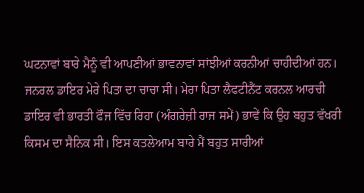ਘਟਨਾਵਾਂ ਬਾਰੇ ਮੈਨੂੰ ਵੀ ਆਪਣੀਆਂ ਭਾਵਨਾਵਾਂ ਸਾਂਝੀਆਂ ਕਰਨੀਆਂ ਚਾਹੀਦੀਆਂ ਹਨ।
ਜਨਰਲ ਡਾਇਰ ਮੇਰੇ ਪਿਤਾ ਦਾ ਚਾਚਾ ਸੀ। ਮੇਰਾ ਪਿਤਾ ਲੈਫਟੀਨੈਂਟ ਕਰਨਲ ਆਰਚੀ ਡਾਇਰ ਵੀ ਭਾਰਤੀ ਫੌਜ ਵਿੱਚ ਰਿਹਾ (ਅੰਗਰੇਜ਼ੀ ਰਾਜ ਸਮੇਂ) ਭਾਵੇਂ ਕਿ ਉਹ ਬਹੁਤ ਵੱਖਰੀ ਕਿਸਮ ਦਾ ਸੈਨਿਕ ਸੀ। ਇਸ ਕਤਲੇਆਮ ਬਾਰੇ ਮੈਂ ਬਹੁਤ ਸਾਰੀਆਂ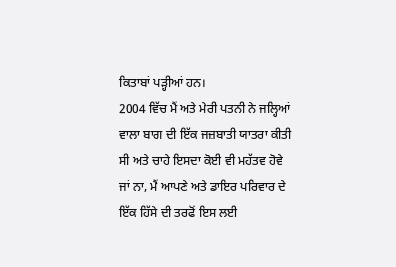ਕਿਤਾਬਾਂ ਪੜ੍ਹੀਆਂ ਹਨ।
2004 ਵਿੱਚ ਮੈਂ ਅਤੇ ਮੇਰੀ ਪਤਨੀ ਨੇ ਜਲ੍ਹਿਆਂ ਵਾਲਾ ਬਾਗ ਦੀ ਇੱਕ ਜਜ਼ਬਾਤੀ ਯਾਤਰਾ ਕੀਤੀ ਸੀ ਅਤੇ ਚਾਹੇ ਇਸਦਾ ਕੋਈ ਵੀ ਮਹੱਤਵ ਹੋਵੇ ਜਾਂ ਨਾ, ਮੈਂ ਆਪਣੇ ਅਤੇ ਡਾਇਰ ਪਰਿਵਾਰ ਦੇ ਇੱਕ ਹਿੱਸੇ ਦੀ ਤਰਫੋਂ ਇਸ ਲਈ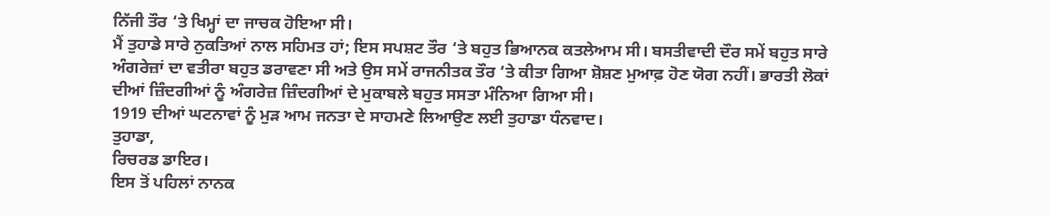ਨਿੱਜੀ ਤੌਰ ‘ਤੇ ਖਿਮ੍ਹਾਂ ਦਾ ਜਾਚਕ ਹੋਇਆ ਸੀ।
ਮੈਂ ਤੁਹਾਡੇ ਸਾਰੇ ਨੁਕਤਿਆਂ ਨਾਲ ਸਹਿਮਤ ਹਾਂ; ਇਸ ਸਪਸ਼ਟ ਤੌਰ ‘ਤੇ ਬਹੁਤ ਭਿਆਨਕ ਕਤਲੇਆਮ ਸੀ। ਬਸਤੀਵਾਦੀ ਦੌਰ ਸਮੇਂ ਬਹੁਤ ਸਾਰੇ ਅੰਗਰੇਜ਼ਾਂ ਦਾ ਵਤੀਰਾ ਬਹੁਤ ਡਰਾਵਣਾ ਸੀ ਅਤੇ ਉਸ ਸਮੇਂ ਰਾਜਨੀਤਕ ਤੌਰ ‘ਤੇ ਕੀਤਾ ਗਿਆ ਸ਼ੋਸ਼ਣ ਮੁਆਫ਼ ਹੋਣ ਯੋਗ ਨਹੀਂ। ਭਾਰਤੀ ਲੋਕਾਂ ਦੀਆਂ ਜ਼ਿੰਦਗੀਆਂ ਨੂੰ ਅੰਗਰੇਜ਼ ਜ਼ਿੰਦਗੀਆਂ ਦੇ ਮੁਕਾਬਲੇ ਬਹੁਤ ਸਸਤਾ ਮੰਨਿਆ ਗਿਆ ਸੀ।
1919 ਦੀਆਂ ਘਟਨਾਵਾਂ ਨੂੰ ਮੁੜ ਆਮ ਜਨਤਾ ਦੇ ਸਾਹਮਣੇ ਲਿਆਉਣ ਲਈ ਤੁਹਾਡਾ ਧੰਨਵਾਦ।
ਤੁਹਾਡਾ,
ਰਿਚਰਡ ਡਾਇਰ।
ਇਸ ਤੋਂ ਪਹਿਲਾਂ ਨਾਨਕ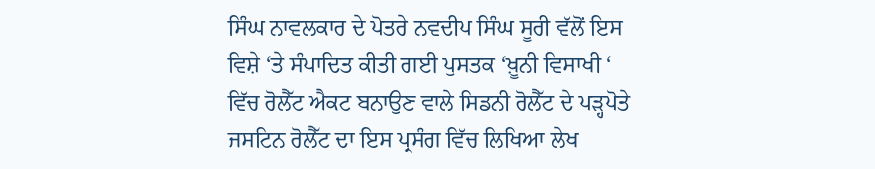ਸਿੰਘ ਨਾਵਲਕਾਰ ਦੇ ਪੋਤਰੇ ਨਵਦੀਪ ਸਿੰਘ ਸੂਰੀ ਵੱਲੋਂ ਇਸ ਵਿਸ਼ੇ ‘ਤੇ ਸੰਪਾਦਿਤ ਕੀਤੀ ਗਈ ਪੁਸਤਕ ‘ਖ਼ੂਨੀ ਵਿਸਾਖੀ ‘ ਵਿੱਚ ਰੋਲੈੱਟ ਐਕਟ ਬਨਾਉਣ ਵਾਲੇ ਸਿਡਨੀ ਰੋਲੈੱਟ ਦੇ ਪੜ੍ਹਪੋਤੇ ਜਸਟਿਨ ਰੋਲੈੱਟ ਦਾ ਇਸ ਪ੍ਰਸੰਗ ਵਿੱਚ ਲਿਖਿਆ ਲੇਖ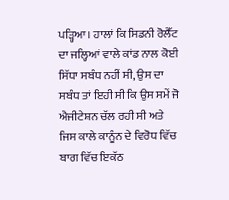ਪੜ੍ਹਿਆ। ਹਾਲਾਂ ਕਿ ਸਿਡਨੀ ਰੋਲੈੱਟ ਦਾ ਜਲ੍ਹਿਆਂ ਵਾਲੇ ਕਾਂਡ ਨਾਲ ਕੋਈ ਸਿੱਧਾ ਸਬੰਧ ਨਹੀਂ ਸੀ, ਉਸ ਦਾ ਸਬੰਧ ਤਾਂ ਇਹੀ ਸੀ ਕਿ ਉਸ ਸਮੇਂ ਜੋ ਐਜੀਟੇਸ਼ਨ ਚੱਲ ਰਹੀ ਸੀ ਅਤੇ ਜਿਸ ਕਾਲੇ ਕਾਨੂੰਨ ਦੇ ਵਿਰੋਧ ਵਿੱਚ ਬਾਗ ਵਿੱਚ ਇਕੱਠ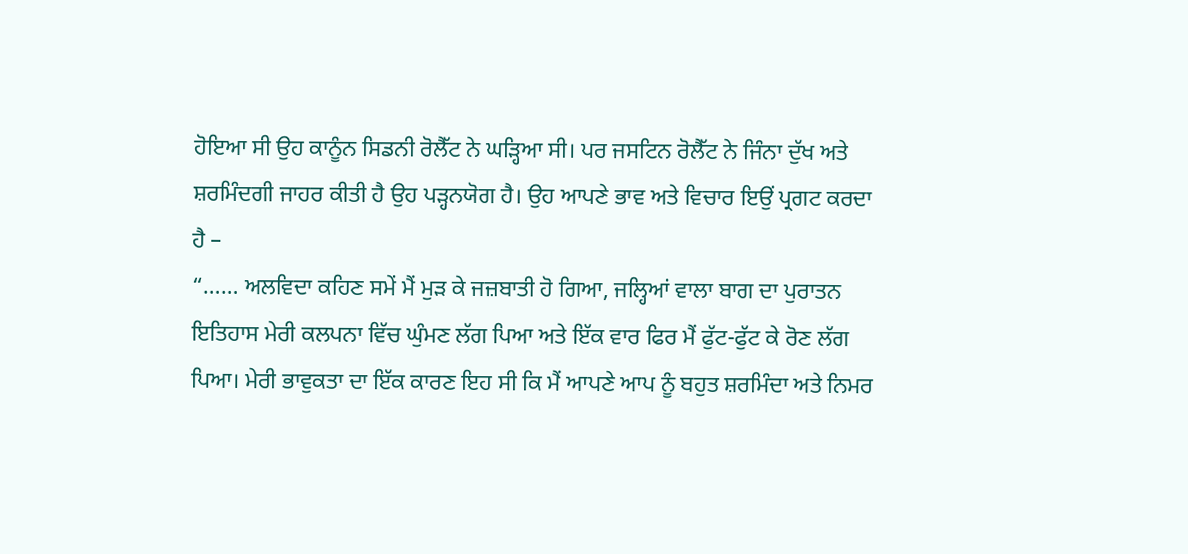ਹੋਇਆ ਸੀ ਉਹ ਕਾਨੂੰਨ ਸਿਡਨੀ ਰੋਲੈੱਟ ਨੇ ਘੜ੍ਹਿਆ ਸੀ। ਪਰ ਜਸਟਿਨ ਰੋਲੈੱਟ ਨੇ ਜਿੰਨਾ ਦੁੱਖ ਅਤੇ ਸ਼ਰਮਿੰਦਗੀ ਜਾਹਰ ਕੀਤੀ ਹੈ ਉਹ ਪੜ੍ਹਨਯੋਗ ਹੈ। ਉਹ ਆਪਣੇ ਭਾਵ ਅਤੇ ਵਿਚਾਰ ਇਉਂ ਪ੍ਰਗਟ ਕਰਦਾ ਹੈ –
“…… ਅਲਵਿਦਾ ਕਹਿਣ ਸਮੇਂ ਮੈਂ ਮੁੜ ਕੇ ਜਜ਼ਬਾਤੀ ਹੋ ਗਿਆ, ਜਲ੍ਹਿਆਂ ਵਾਲਾ ਬਾਗ ਦਾ ਪੁਰਾਤਨ ਇਤਿਹਾਸ ਮੇਰੀ ਕਲਪਨਾ ਵਿੱਚ ਘੁੰਮਣ ਲੱਗ ਪਿਆ ਅਤੇ ਇੱਕ ਵਾਰ ਫਿਰ ਮੈਂ ਫੁੱਟ-ਫੁੱਟ ਕੇ ਰੋਣ ਲੱਗ ਪਿਆ। ਮੇਰੀ ਭਾਵੁਕਤਾ ਦਾ ਇੱਕ ਕਾਰਣ ਇਹ ਸੀ ਕਿ ਮੈਂ ਆਪਣੇ ਆਪ ਨੂੰ ਬਹੁਤ ਸ਼ਰਮਿੰਦਾ ਅਤੇ ਨਿਮਰ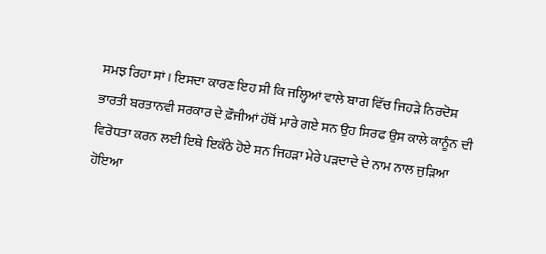ਸਮਝ ਰਿਹਾ ਸਾਂ। ਇਸਦਾ ਕਾਰਣ ਇਹ ਸੀ ਕਿ ਜਲ੍ਹਿਆਂ ਵਾਲੇ ਬਾਗ ਵਿੱਚ ਜਿਹੜੇ ਨਿਰਦੋਸ਼ ਭਾਰਤੀ ਬਰਤਾਨਵੀ ਸਰਕਾਰ ਦੇ ਫ਼ੌਜੀਆਂ ਹੱਥੋਂ ਮਾਰੇ ਗਏ ਸਨ ਉਹ ਸਿਰਫ ਉਸ ਕਾਲੇ ਕਾਨੂੰਨ ਦੀ ਵਿਰੋਧਤਾ ਕਰਨ ਲਈ ਇਥੇ ਇਕੱਠੇ ਹੋਏ ਸਨ ਜਿਹੜਾ ਮੇਰੇ ਪੜਦਾਦੇ ਦੇ ਨਾਮ ਨਾਲ ਜੁੜਿਆ ਹੋਇਆ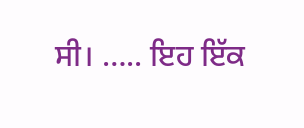ਸੀ। ….. ਇਹ ਇੱਕ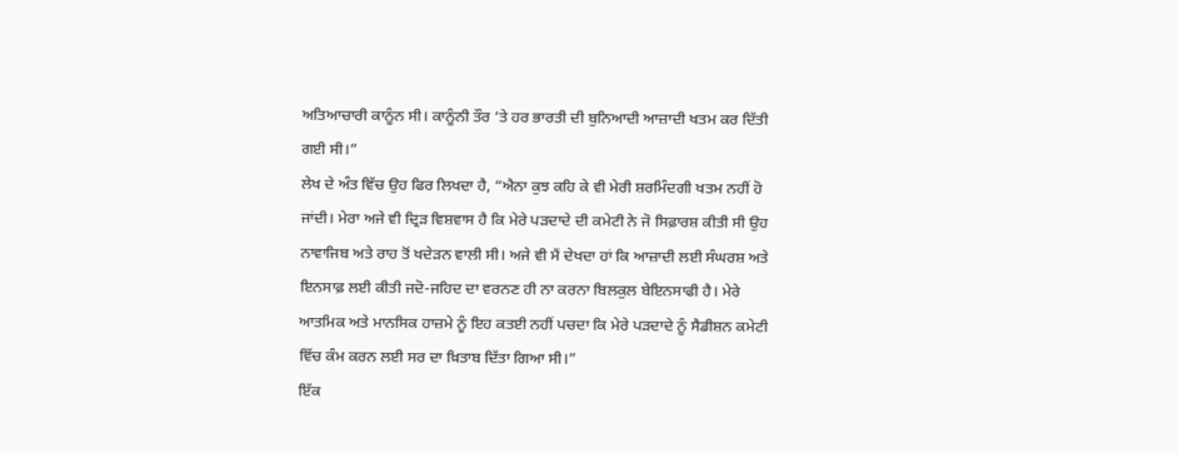ਅਤਿਆਚਾਰੀ ਕਾਨੂੰਨ ਸੀ। ਕਾਨੂੰਨੀ ਤੌਰ ‘ਤੇ ਹਰ ਭਾਰਤੀ ਦੀ ਬੁਨਿਆਦੀ ਆਜ਼ਾਦੀ ਖਤਮ ਕਰ ਦਿੱਤੀ ਗਈ ਸੀ।”
ਲੇਖ ਦੇ ਅੰਤ ਵਿੱਚ ਉਹ ਫਿਰ ਲਿਖਦਾ ਹੈ, “ਐਨਾ ਕੁਝ ਕਹਿ ਕੇ ਵੀ ਮੇਰੀ ਸ਼ਰਮਿੰਦਗੀ ਖਤਮ ਨਹੀਂ ਹੋ ਜਾਂਦੀ। ਮੇਰਾ ਅਜੇ ਵੀ ਦ੍ਰਿੜ ਵਿਸ਼ਵਾਸ ਹੈ ਕਿ ਮੇਰੇ ਪੜਦਾਦੇ ਦੀ ਕਮੇਟੀ ਨੇ ਜੋ ਸਿਫ਼ਾਰਸ਼ ਕੀਤੀ ਸੀ ਉਹ ਨਾਵਾਜਿਬ ਅਤੇ ਰਾਹ ਤੋਂ ਖਦੇੜਨ ਵਾਲੀ ਸੀ। ਅਜੇ ਵੀ ਮੈਂ ਦੇਖਦਾ ਹਾਂ ਕਿ ਆਜ਼ਾਦੀ ਲਈ ਸੰਘਰਸ਼ ਅਤੇ ਇਨਸਾਫ਼ ਲਈ ਕੀਤੀ ਜਦੋ-ਜਹਿਦ ਦਾ ਵਰਨਣ ਹੀ ਨਾ ਕਰਨਾ ਬਿਲਕੁਲ ਬੇਇਨਸਾਫੀ ਹੈ। ਮੇਰੇ ਆਤਮਿਕ ਅਤੇ ਮਾਨਸਿਕ ਹਾਜ਼ਮੇ ਨੂੰ ਇਹ ਕਤਈ ਨਹੀਂ ਪਚਦਾ ਕਿ ਮੇਰੇ ਪੜਦਾਦੇ ਨੂੰ ਸੈਡੀਸ਼ਨ ਕਮੇਟੀ ਵਿੱਚ ਕੰਮ ਕਰਨ ਲਈ ਸਰ ਦਾ ਖ਼ਿਤਾਬ ਦਿੱਤਾ ਗਿਆ ਸੀ।”
ਇੱਕ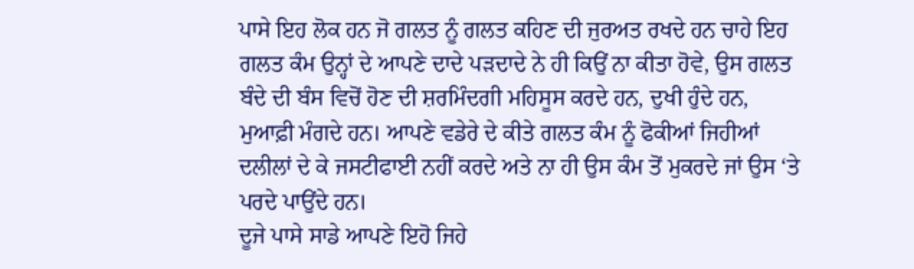ਪਾਸੇ ਇਹ ਲੋਕ ਹਨ ਜੋ ਗਲਤ ਨੂੰ ਗਲਤ ਕਹਿਣ ਦੀ ਜੁਰਅਤ ਰਖਦੇ ਹਨ ਚਾਹੇ ਇਹ ਗਲਤ ਕੰਮ ਉਨ੍ਹਾਂ ਦੇ ਆਪਣੇ ਦਾਦੇ ਪੜਦਾਦੇ ਨੇ ਹੀ ਕਿਉਂ ਨਾ ਕੀਤਾ ਹੋਵੇ, ਉਸ ਗਲਤ ਬੰਦੇ ਦੀ ਬੰਸ ਵਿਚੋਂ ਹੋਣ ਦੀ ਸ਼ਰਮਿੰਦਗੀ ਮਹਿਸੂਸ ਕਰਦੇ ਹਨ, ਦੁਖੀ ਹੁੰਦੇ ਹਨ, ਮੁਆਫ਼ੀ ਮੰਗਦੇ ਹਨ। ਆਪਣੇ ਵਡੇਰੇ ਦੇ ਕੀਤੇ ਗਲਤ ਕੰਮ ਨੂੰ ਫੋਕੀਆਂ ਜਿਹੀਆਂ ਦਲੀਲਾਂ ਦੇ ਕੇ ਜਸਟੀਫਾਈ ਨਹੀਂ ਕਰਦੇ ਅਤੇ ਨਾ ਹੀ ਉਸ ਕੰਮ ਤੋਂ ਮੁਕਰਦੇ ਜਾਂ ਉਸ ‘ਤੇ ਪਰਦੇ ਪਾਉਂਦੇ ਹਨ।
ਦੂਜੇ ਪਾਸੇ ਸਾਡੇ ਆਪਣੇ ਇਹੋ ਜਿਹੇ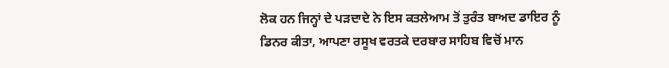ਲੋਕ ਹਨ ਜਿਨ੍ਹਾਂ ਦੇ ਪੜਦਾਦੇ ਨੇ ਇਸ ਕਤਲੇਆਮ ਤੋਂ ਤੁਰੰਤ ਬਾਅਦ ਡਾਇਰ ਨੂੰ ਡਿਨਰ ਕੀਤਾ, ਆਪਣਾ ਰਸੂਖ ਵਰਤਕੇ ਦਰਬਾਰ ਸਾਹਿਬ ਵਿਚੋਂ ਮਾਨ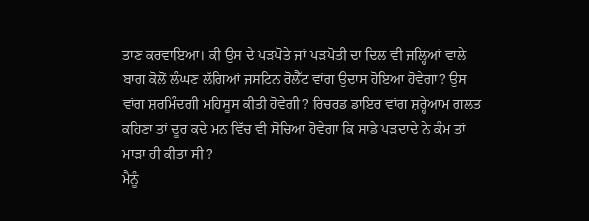ਤਾਣ ਕਰਵਾਇਆ। ਕੀ ਉਸ ਦੇ ਪੜਪੋਤੇ ਜਾਂ ਪੜਪੋਤੀ ਦਾ ਦਿਲ ਵੀ ਜਲ੍ਹਿਆਂ ਵਾਲੇ ਬਾਗ ਕੋਲੋਂ ਲੰਘਣ ਲੱਗਿਆਂ ਜਸਟਿਨ ਰੋਲੈੱਟ ਵਾਂਗ ਉਦਾਸ ਹੋਇਆ ਹੋਵੇਗਾ? ਉਸ ਵਾਂਗ ਸ਼ਰਮਿੰਦਗੀ ਮਹਿਸੂਸ ਕੀਤੀ ਹੋਵੇਗੀ? ਰਿਚਰਡ ਡਾਇਰ ਵਾਂਗ ਸ਼ਰ੍ਹੇਆਮ ਗਲਤ ਕਹਿਣਾ ਤਾਂ ਦੂਰ ਕਦੇ ਮਨ ਵਿੱਚ ਵੀ ਸੋਚਿਆ ਹੋਵੇਗਾ ਕਿ ਸਾਡੇ ਪੜਦਾਦੇ ਨੇ ਕੰਮ ਤਾਂ ਮਾੜਾ ਹੀ ਕੀਤਾ ਸੀ?
ਮੈਨੂੰ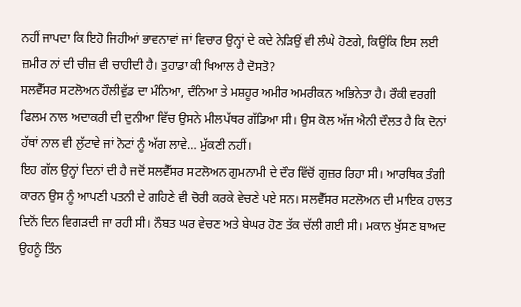ਨਹੀਂ ਜਾਪਦਾ ਕਿ ਇਹੋ ਜਿਹੀਆਂ ਭਾਵਨਾਵਾਂ ਜਾਂ ਵਿਚਾਰ ਉਨ੍ਹਾਂ ਦੇ ਕਦੇ ਨੇੜਿਉਂ ਵੀ ਲੰਘੇ ਹੋਣਗੇ, ਕਿਉਂਕਿ ਇਸ ਲਈ ਜ਼ਮੀਰ ਨਾਂ ਦੀ ਚੀਜ਼ ਵੀ ਚਾਹੀਦੀ ਹੈ। ਤੁਹਾਡਾ ਕੀ ਖਿਆਲ ਹੈ ਦੋਸਤੋ?
ਸਲਵੈੱਸਰ ਸਟਲੋਅਨ ਹੌਲੀਵੁੱਡ ਦਾ ਮੰਨਿਆ, ਦੰਨਿਆ ਤੇ ਮਸ਼ਹੂਰ ਅਮੀਰ ਅਮਰੀਕਨ ਅਭਿਨੇਤਾ ਹੈ। ਰੌਕੀ ਵਰਗੀ ਫਿਲਮ ਨਾਲ ਅਦਾਕਰੀ ਦੀ ਦੁਨੀਆ ਵਿੱਚ ਉਸਨੇ ਮੀਲਪੱਥਰ ਗੱਡਿਆ ਸੀ। ਉਸ ਕੋਲ ਅੱਜ ਐਨੀ ਦੌਲਤ ਹੈ ਕਿ ਦੋਨਾਂ ਹੱਥਾਂ ਨਾਲ ਵੀ ਲੁੱਟਾਵੇ ਜਾਂ ਨੋਟਾਂ ਨੂੰ ਅੱਗ ਲਾਵੇ… ਮੁੱਕਣੀ ਨਹੀਂ।
ਇਹ ਗੱਲ ਉਨ੍ਹਾਂ ਦਿਨਾਂ ਦੀ ਹੈ ਜਦੋਂ ਸਲਵੈੱਸਰ ਸਟਲੋਅਨ ਗੁਮਨਾਮੀ ਦੇ ਦੌਰ ਵਿੱਚੋਂ ਗੁਜ਼ਰ ਰਿਹਾ ਸੀ। ਆਰਥਿਕ ਤੰਗੀ ਕਾਰਨ ਉਸ ਨੂੰ ਆਪਣੀ ਪਤਨੀ ਦੇ ਗਹਿਣੇ ਵੀ ਚੋਰੀ ਕਰਕੇ ਵੇਚਣੇ ਪਏ ਸਨ। ਸਲਵੈੱਸਰ ਸਟਲੋਅਨ ਦੀ ਮਾਇਕ ਹਾਲਤ ਦਿਨੋਂ ਦਿਨ ਵਿਗੜਦੀ ਜਾ ਰਹੀ ਸੀ। ਨੌਬਤ ਘਰ ਵੇਚਣ ਅਤੇ ਬੇਘਰ ਹੋਣ ਤੱਕ ਚੱਲੀ ਗਈ ਸੀ। ਮਕਾਨ ਖੁੱਸਣ ਬਾਅਦ ਉਹਨੂੰ ਤਿੰਨ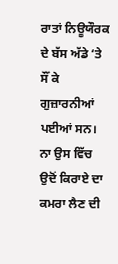ਰਾਤਾਂ ਨਿਊਯੌਰਕ ਦੇ ਬੱਸ ਅੱਡੇ ‘ਤੇ ਸੌਂ ਕੇ ਗੁਜ਼ਾਰਨੀਆਂ ਪਈਆਂ ਸਨ। ਨਾ ਉਸ ਵਿੱਚ ਉਦੋਂ ਕਿਰਾਏ ਦਾ ਕਮਰਾ ਲੈਣ ਦੀ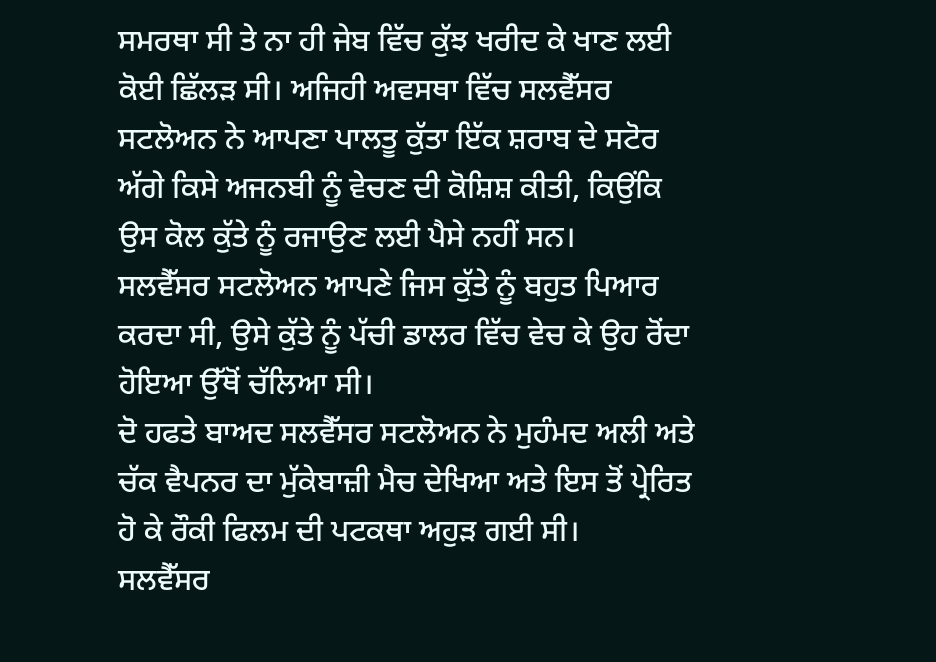ਸਮਰਥਾ ਸੀ ਤੇ ਨਾ ਹੀ ਜੇਬ ਵਿੱਚ ਕੁੱਝ ਖਰੀਦ ਕੇ ਖਾਣ ਲਈ ਕੋਈ ਛਿੱਲੜ ਸੀ। ਅਜਿਹੀ ਅਵਸਥਾ ਵਿੱਚ ਸਲਵੈੱਸਰ ਸਟਲੋਅਨ ਨੇ ਆਪਣਾ ਪਾਲਤੂ ਕੁੱਤਾ ਇੱਕ ਸ਼ਰਾਬ ਦੇ ਸਟੋਰ ਅੱਗੇ ਕਿਸੇ ਅਜਨਬੀ ਨੂੰ ਵੇਚਣ ਦੀ ਕੋਸ਼ਿਸ਼ ਕੀਤੀ, ਕਿਉਂਕਿ ਉਸ ਕੋਲ ਕੁੱਤੇ ਨੂੰ ਰਜਾਉਣ ਲਈ ਪੈਸੇ ਨਹੀਂ ਸਨ।
ਸਲਵੈੱਸਰ ਸਟਲੋਅਨ ਆਪਣੇ ਜਿਸ ਕੁੱਤੇ ਨੂੰ ਬਹੁਤ ਪਿਆਰ ਕਰਦਾ ਸੀ, ਉਸੇ ਕੁੱਤੇ ਨੂੰ ਪੱਚੀ ਡਾਲਰ ਵਿੱਚ ਵੇਚ ਕੇ ਉਹ ਰੋਂਦਾ ਹੋਇਆ ਉੱਥੋਂ ਚੱਲਿਆ ਸੀ।
ਦੋ ਹਫਤੇ ਬਾਅਦ ਸਲਵੈੱਸਰ ਸਟਲੋਅਨ ਨੇ ਮੁਹੰਮਦ ਅਲੀ ਅਤੇ ਚੱਕ ਵੈਪਨਰ ਦਾ ਮੁੱਕੇਬਾਜ਼ੀ ਮੈਚ ਦੇਖਿਆ ਅਤੇ ਇਸ ਤੋਂ ਪ੍ਰੇਰਿਤ ਹੋ ਕੇ ਰੌਕੀ ਫਿਲਮ ਦੀ ਪਟਕਥਾ ਅਹੁੜ ਗਈ ਸੀ।
ਸਲਵੈੱਸਰ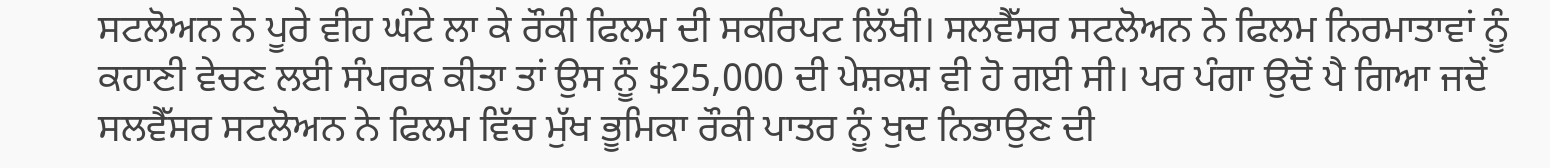ਸਟਲੋਅਨ ਨੇ ਪੂਰੇ ਵੀਹ ਘੰਟੇ ਲਾ ਕੇ ਰੌਕੀ ਫਿਲਮ ਦੀ ਸਕਰਿਪਟ ਲਿੱਖੀ। ਸਲਵੈੱਸਰ ਸਟਲੋਅਨ ਨੇ ਫਿਲਮ ਨਿਰਮਾਤਾਵਾਂ ਨੂੰ ਕਹਾਣੀ ਵੇਚਣ ਲਈ ਸੰਪਰਕ ਕੀਤਾ ਤਾਂ ਉਸ ਨੂੰ $25,000 ਦੀ ਪੇਸ਼ਕਸ਼ ਵੀ ਹੋ ਗਈ ਸੀ। ਪਰ ਪੰਗਾ ਉਦੋਂ ਪੈ ਗਿਆ ਜਦੋਂ ਸਲਵੈੱਸਰ ਸਟਲੋਅਨ ਨੇ ਫਿਲਮ ਵਿੱਚ ਮੁੱਖ ਭੂਮਿਕਾ ਰੌਕੀ ਪਾਤਰ ਨੂੰ ਖੁਦ ਨਿਭਾਉਣ ਦੀ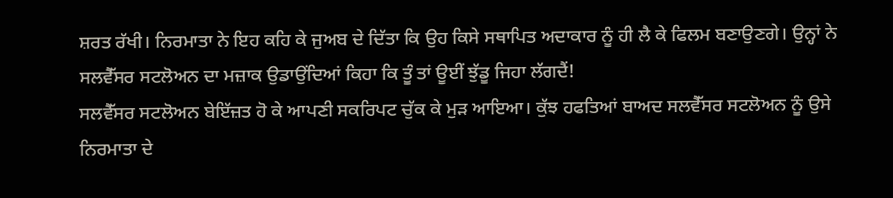ਸ਼ਰਤ ਰੱਖੀ। ਨਿਰਮਾਤਾ ਨੇ ਇਹ ਕਹਿ ਕੇ ਜੁਅਬ ਦੇ ਦਿੱਤਾ ਕਿ ਉਹ ਕਿਸੇ ਸਥਾਪਿਤ ਅਦਾਕਾਰ ਨੂੰ ਹੀ ਲੈ ਕੇ ਫਿਲਮ ਬਣਾਉਣਗੇ। ਉਨ੍ਹਾਂ ਨੇ ਸਲਵੈੱਸਰ ਸਟਲੋਅਨ ਦਾ ਮਜ਼ਾਕ ਉਡਾਉਂਦਿਆਂ ਕਿਹਾ ਕਿ ਤੂੰ ਤਾਂ ਊਈਂ ਝੁੱਡੂ ਜਿਹਾ ਲੱਗਦੈਂ!
ਸਲਵੈੱਸਰ ਸਟਲੋਅਨ ਬੇਇੱਜ਼ਤ ਹੋ ਕੇ ਆਪਣੀ ਸਕਰਿਪਟ ਚੁੱਕ ਕੇ ਮੁੜ ਆਇਆ। ਕੁੱਝ ਹਫਤਿਆਂ ਬਾਅਦ ਸਲਵੈੱਸਰ ਸਟਲੋਅਨ ਨੂੰ ਉਸੇ ਨਿਰਮਾਤਾ ਦੇ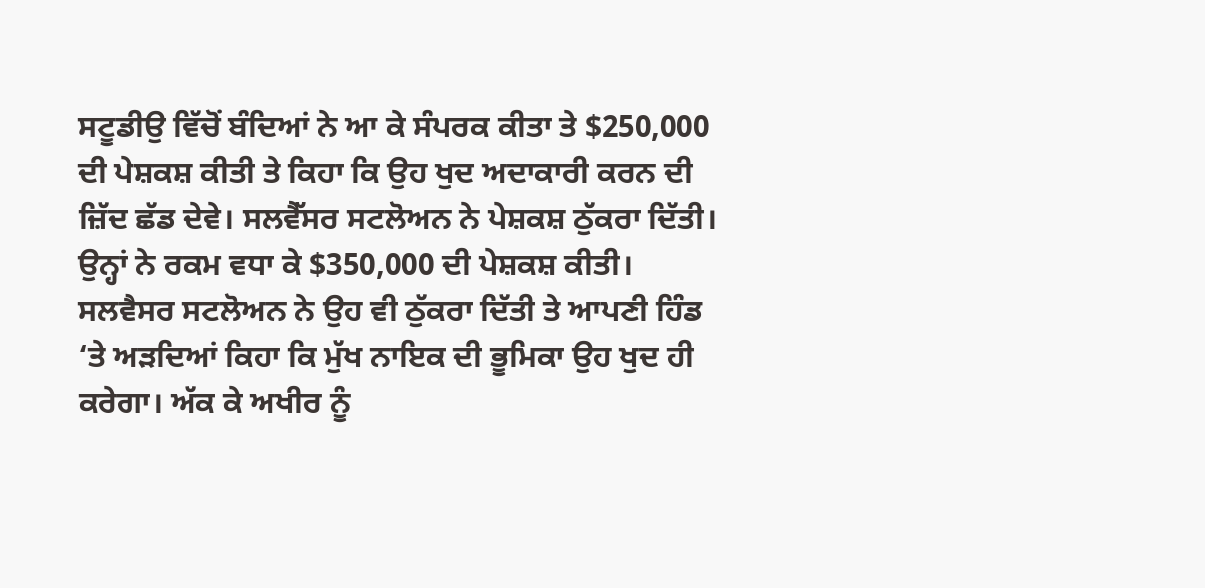ਸਟੂਡੀਉ ਵਿੱਚੋਂ ਬੰਦਿਆਂ ਨੇ ਆ ਕੇ ਸੰਪਰਕ ਕੀਤਾ ਤੇ $250,000 ਦੀ ਪੇਸ਼ਕਸ਼ ਕੀਤੀ ਤੇ ਕਿਹਾ ਕਿ ਉਹ ਖੁਦ ਅਦਾਕਾਰੀ ਕਰਨ ਦੀ ਜ਼ਿੱਦ ਛੱਡ ਦੇਵੇ। ਸਲਵੈੱਸਰ ਸਟਲੋਅਨ ਨੇ ਪੇਸ਼ਕਸ਼ ਠੁੱਕਰਾ ਦਿੱਤੀ। ਉਨ੍ਹਾਂ ਨੇ ਰਕਮ ਵਧਾ ਕੇ $350,000 ਦੀ ਪੇਸ਼ਕਸ਼ ਕੀਤੀ। ਸਲਵੈਸਰ ਸਟਲੋਅਨ ਨੇ ਉਹ ਵੀ ਠੁੱਕਰਾ ਦਿੱਤੀ ਤੇ ਆਪਣੀ ਹਿੰਡ ‘ਤੇ ਅੜਦਿਆਂ ਕਿਹਾ ਕਿ ਮੁੱਖ ਨਾਇਕ ਦੀ ਭੂਮਿਕਾ ਉਹ ਖੁਦ ਹੀ ਕਰੇਗਾ। ਅੱਕ ਕੇ ਅਖੀਰ ਨੂੰ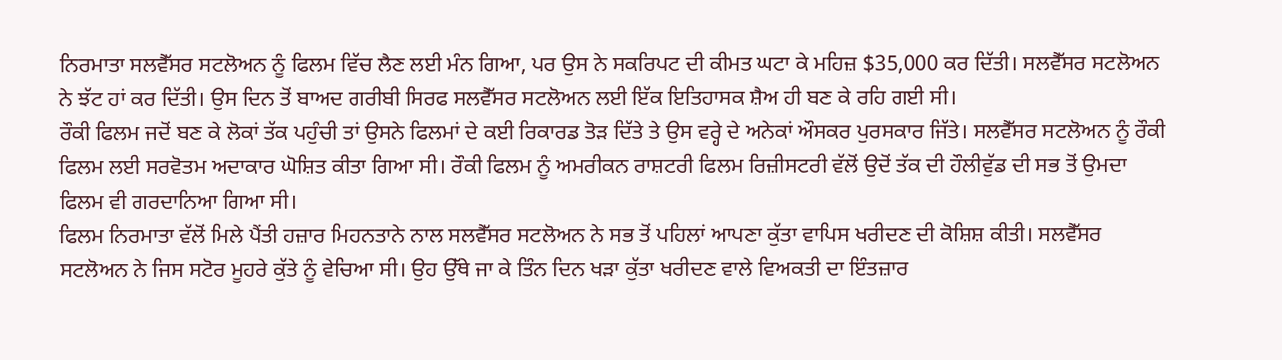ਨਿਰਮਾਤਾ ਸਲਵੈੱਸਰ ਸਟਲੋਅਨ ਨੂੰ ਫਿਲਮ ਵਿੱਚ ਲੈਣ ਲਈ ਮੰਨ ਗਿਆ, ਪਰ ਉਸ ਨੇ ਸਕਰਿਪਟ ਦੀ ਕੀਮਤ ਘਟਾ ਕੇ ਮਹਿਜ਼ $35,000 ਕਰ ਦਿੱਤੀ। ਸਲਵੈੱਸਰ ਸਟਲੋਅਨ ਨੇ ਝੱਟ ਹਾਂ ਕਰ ਦਿੱਤੀ। ਉਸ ਦਿਨ ਤੋਂ ਬਾਅਦ ਗਰੀਬੀ ਸਿਰਫ ਸਲਵੈੱਸਰ ਸਟਲੋਅਨ ਲਈ ਇੱਕ ਇਤਿਹਾਸਕ ਸ਼ੈਅ ਹੀ ਬਣ ਕੇ ਰਹਿ ਗਈ ਸੀ।
ਰੌਕੀ ਫਿਲਮ ਜਦੋਂ ਬਣ ਕੇ ਲੋਕਾਂ ਤੱਕ ਪਹੁੰਚੀ ਤਾਂ ਉਸਨੇ ਫਿਲਮਾਂ ਦੇ ਕਈ ਰਿਕਾਰਡ ਤੋੜ ਦਿੱਤੇ ਤੇ ਉਸ ਵਰ੍ਹੇ ਦੇ ਅਨੇਕਾਂ ਔਸਕਰ ਪੁਰਸਕਾਰ ਜਿੱਤੇ। ਸਲਵੈੱਸਰ ਸਟਲੋਅਨ ਨੂੰ ਰੌਕੀ ਫਿਲਮ ਲਈ ਸਰਵੋਤਮ ਅਦਾਕਾਰ ਘੋਸ਼ਿਤ ਕੀਤਾ ਗਿਆ ਸੀ। ਰੌਕੀ ਫਿਲਮ ਨੂੰ ਅਮਰੀਕਨ ਰਾਸ਼ਟਰੀ ਫਿਲਮ ਰਿਜ਼ੀਸਟਰੀ ਵੱਲੋਂ ਉਦੋਂ ਤੱਕ ਦੀ ਹੌਲੀਵੁੱਡ ਦੀ ਸਭ ਤੋਂ ਉਮਦਾ ਫਿਲਮ ਵੀ ਗਰਦਾਨਿਆ ਗਿਆ ਸੀ।
ਫਿਲਮ ਨਿਰਮਾਤਾ ਵੱਲੋਂ ਮਿਲੇ ਪੈਂਤੀ ਹਜ਼ਾਰ ਮਿਹਨਤਾਨੇ ਨਾਲ ਸਲਵੈੱਸਰ ਸਟਲੋਅਨ ਨੇ ਸਭ ਤੋਂ ਪਹਿਲਾਂ ਆਪਣਾ ਕੁੱਤਾ ਵਾਪਿਸ ਖਰੀਦਣ ਦੀ ਕੋਸ਼ਿਸ਼ ਕੀਤੀ। ਸਲਵੈੱਸਰ ਸਟਲੋਅਨ ਨੇ ਜਿਸ ਸਟੋਰ ਮੂਹਰੇ ਕੁੱਤੇ ਨੂੰ ਵੇਚਿਆ ਸੀ। ਉਹ ਉੱਥੇ ਜਾ ਕੇ ਤਿੰਨ ਦਿਨ ਖੜਾ ਕੁੱਤਾ ਖਰੀਦਣ ਵਾਲੇ ਵਿਅਕਤੀ ਦਾ ਇੰਤਜ਼ਾਰ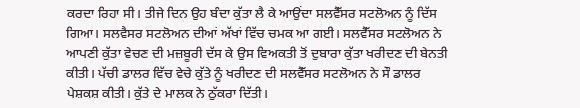ਕਰਦਾ ਰਿਹਾ ਸੀ। ਤੀਜੇ ਦਿਨ ਉਹ ਬੰਦਾ ਕੁੱਤਾ ਲੈ ਕੇ ਆਉਂਦਾ ਸਲਵੈੱਸਰ ਸਟਲੋਅਨ ਨੂੰ ਦਿੱਸ ਗਿਆ। ਸਲਵੈਸਰ ਸਟਲੋਅਨ ਦੀਆਂ ਅੱਖਾਂ ਵਿੱਚ ਚਮਕ ਆ ਗਈ। ਸਲਵੈੱਸਰ ਸਟਲੋਅਨ ਨੇ ਆਪਣੀ ਕੁੱਤਾ ਵੇਚਣ ਦੀ ਮਜ਼ਬੂਰੀ ਦੱਸ ਕੇ ਉਸ ਵਿਅਕਤੀ ਤੋਂ ਦੁਬਾਰਾ ਕੁੱਤਾ ਖਰੀਦਣ ਦੀ ਬੇਨਤੀ ਕੀਤੀ। ਪੱਚੀ ਡਾਲਰ ਵਿੱਚ ਵੇਚੇ ਕੁੱਤੇ ਨੂੰ ਖਰੀਦਣ ਦੀ ਸਲਵੈੱਸਰ ਸਟਲੋਅਨ ਨੇ ਸੌ ਡਾਲਰ ਪੇਸ਼ਕਸ਼ ਕੀਤੀ। ਕੁੱਤੇ ਦੇ ਮਾਲਕ ਨੇ ਠੁੱਕਰਾ ਦਿੱਤੀ।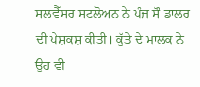ਸਲਵੈੱਸਰ ਸਟਲੋਅਨ ਨੇ ਪੰਜ ਸੌ ਡਾਲਰ ਦੀ ਪੇਸ਼ਕਸ਼ ਕੀਤੀ। ਕੁੱਤੇ ਦੇ ਮਾਲਕ ਨੇ ਉਹ ਵੀ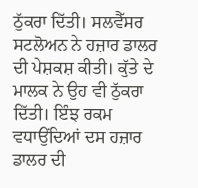ਠੁੱਕਰਾ ਦਿੱਤੀ। ਸਲਵੈੱਸਰ ਸਟਲੋਅਨ ਨੇ ਹਜ਼ਾਰ ਡਾਲਰ ਦੀ ਪੇਸ਼ਕਸ਼ ਕੀਤੀ। ਕੁੱਤੇ ਦੇ ਮਾਲਕ ਨੇ ਉਹ ਵੀ ਠੁੱਕਰਾ ਦਿੱਤੀ। ਇੰਝ ਰਕਮ ਵਧਾਉਂਦਿਆਂ ਦਸ ਹਜ਼ਾਰ ਡਾਲਰ ਦੀ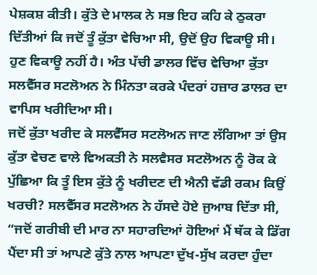ਪੇਸ਼ਕਸ਼ ਕੀਤੀ। ਕੁੱਤੇ ਦੇ ਮਾਲਕ ਨੇ ਸਭ ਇਹ ਕਹਿ ਕੇ ਠੁਕਰਾ ਦਿੱਤੀਆਂ ਕਿ ਜਦੋਂ ਤੂੰ ਕੁੱਤਾ ਵੇਚਿਆ ਸੀ, ਉਦੋਂ ਉਹ ਵਿਕਾਊ ਸੀ। ਹੁਣ ਵਿਕਾਊ ਨਹੀਂ ਹੈ। ਅੰਤ ਪੱਚੀ ਡਾਲਰ ਵਿੱਚ ਵੇਚਿਆ ਕੁੱਤਾ ਸਲਵੈੱਸਰ ਸਟਲੋਅਨ ਨੇ ਮਿੰਨਤਾ ਕਰਕੇ ਪੰਦਰਾਂ ਹਜ਼ਾਰ ਡਾਲਰ ਦਾ ਵਾਪਿਸ ਖਰੀਦਿਆ ਸੀ।
ਜਦੋਂ ਕੁੱਤਾ ਖਰੀਦ ਕੇ ਸਲਵੈੱਸਰ ਸਟਲੋਅਨ ਜਾਣ ਲੱਗਿਆ ਤਾਂ ਉਸ ਕੁੱਤਾ ਵੇਚਣ ਵਾਲੇ ਵਿਅਕਤੀ ਨੇ ਸਲਵੈਸਰ ਸਟਲੋਅਨ ਨੂੰ ਰੋਕ ਕੇ ਪੁੱਛਿਆ ਕਿ ਤੂੰ ਇਸ ਕੁੱਤੇ ਨੂੰ ਖਰੀਦਣ ਦੀ ਐਨੀ ਵੱਡੀ ਰਕਮ ਕਿਉਂ ਖਰਚੀ? ਸਲਵੈੱਸਰ ਸਟਲੋਅਨ ਨੇ ਹੱਸਦੇ ਹੋਏ ਜੁਆਬ ਦਿੱਤਾ ਸੀ, “ਜਦੋਂ ਗਰੀਬੀ ਦੀ ਮਾਰ ਨਾ ਸਹਾਰਦਿਆਂ ਹੋਇਆਂ ਮੈਂ ਥੱਕ ਕੇ ਡਿੱਗ ਪੈਂਦਾ ਸੀ ਤਾਂ ਆਪਣੇ ਕੁੱਤੇ ਨਾਲ ਆਪਣਾ ਦੁੱਖ-ਸੁੱਖ ਕਰਦਾ ਹੁੰਦਾ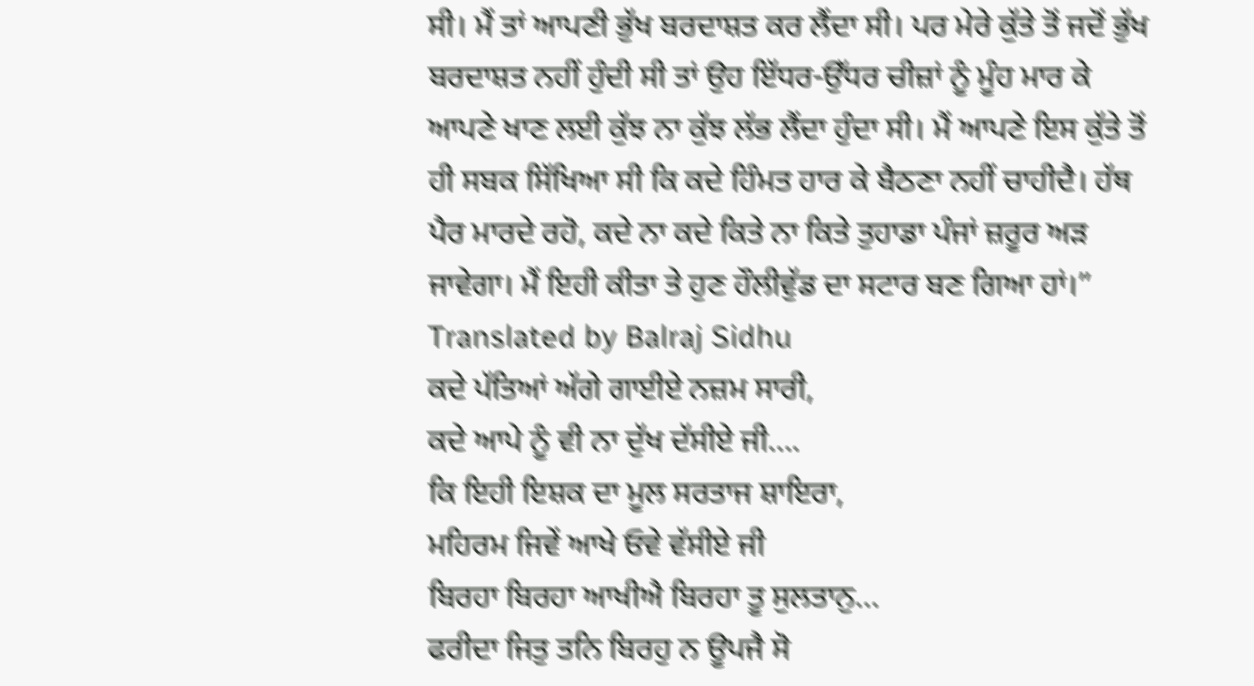ਸੀ। ਮੈਂ ਤਾਂ ਆਪਣੀ ਭੁੱਖ ਬਰਦਾਸ਼ਤ ਕਰ ਲੈਂਦਾ ਸੀ। ਪਰ ਮੇਰੇ ਕੁੱਤੇ ਤੋਂ ਜਦੋਂ ਭੁੱਖ ਬਰਦਾਸ਼ਤ ਨਹੀਂ ਹੁੰਦੀ ਸੀ ਤਾਂ ਉਹ ਇੱਧਰ-ਉੱਧਰ ਚੀਜ਼ਾਂ ਨੂੰ ਮੂੰਹ ਮਾਰ ਕੇ ਆਪਣੇ ਖਾਣ ਲਈ ਕੁੱਝ ਨਾ ਕੁੱਝ ਲੱਭ ਲੈਂਦਾ ਹੁੰਦਾ ਸੀ। ਮੈਂ ਆਪਣੇ ਇਸ ਕੁੱਤੇ ਤੋਂ ਹੀ ਸਬਕ ਸਿੱਖਿਆ ਸੀ ਕਿ ਕਦੇ ਹਿੰਮਤ ਹਾਰ ਕੇ ਬੈਠਣਾ ਨਹੀਂ ਚਾਹੀਦੈ। ਹੱਥ ਪੈਰ ਮਾਰਦੇ ਰਹੋ, ਕਦੇ ਨਾ ਕਦੇ ਕਿਤੇ ਨਾ ਕਿਤੇ ਤੁਹਾਡਾ ਪੰਜਾਂ ਜ਼ਰੂਰ ਅੜ ਜਾਵੇਗਾ। ਮੈਂ ਇਹੀ ਕੀਤਾ ਤੇ ਹੁਣ ਹੌਲੀਵੁੱਡ ਦਾ ਸਟਾਰ ਬਣ ਗਿਆ ਹਾਂ।”
Translated by Balraj Sidhu
ਕਦੇ ਪੱਤਿਆਂ ਅੱਗੇ ਗਾਈਏ ਨਜ਼ਮ ਸਾਰੀ,
ਕਦੇ ਆਪੇ ਨੂੰ ਵੀ ਨਾ ਦੁੱਖ ਦੱਸੀਏ ਜੀ….
ਕਿ ਇਹੀ ਇਸ਼ਕ ਦਾ ਮੂਲ ਸਰਤਾਜ ਸ਼ਾਇਰਾ,
ਮਹਿਰਮ ਜਿਵੇਂ ਆਖੇ ਓਵੇ ਵੱਸੀਏ ਜੀ
ਬਿਰਹਾ ਬਿਰਹਾ ਆਖੀਐ ਬਿਰਹਾ ਤੂ ਸੁਲਤਾਨੁ…
ਫਰੀਦਾ ਜਿਤੁ ਤਨਿ ਬਿਰਹੁ ਨ ਊਪਜੈ ਸੋ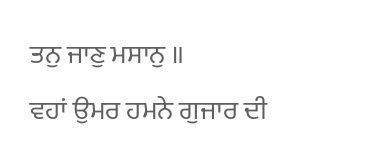ਤਨੁ ਜਾਣੁ ਮਸਾਨੁ ॥
ਵਹਾਂ ਉਮਰ ਹਮਨੇ ਗੁਜਾਰ ਦੀ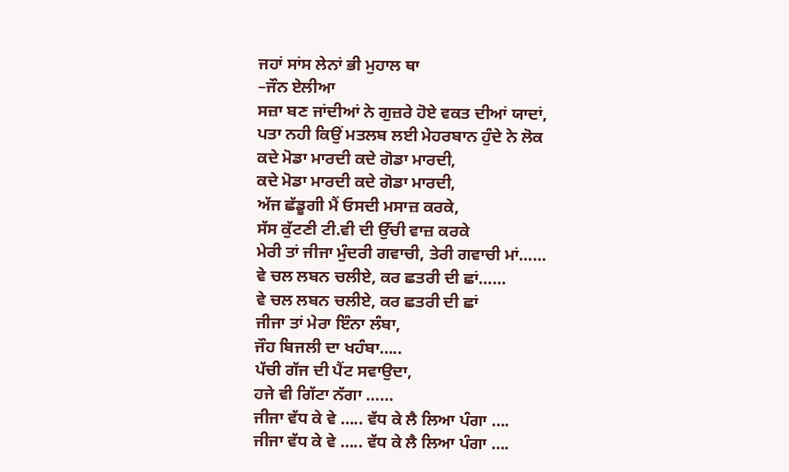ਜਹਾਂ ਸਾਂਸ ਲੇਨਾਂ ਭੀ ਮੁਹਾਲ ਥਾ
–ਜੌਨ ਏਲੀਆ
ਸਜ਼ਾ ਬਣ ਜਾਂਦੀਆਂ ਨੇ ਗੁਜ਼ਰੇ ਹੋਏ ਵਕਤ ਦੀਆਂ ਯਾਦਾਂ,
ਪਤਾ ਨਹੀ ਕਿਉਂ ਮਤਲਬ ਲਈ ਮੇਹਰਬਾਨ ਹੁੰਦੇ ਨੇ ਲੋਕ
ਕਦੇ ਮੋਡਾ ਮਾਰਦੀ ਕਦੇ ਗੋਡਾ ਮਾਰਦੀ,
ਕਦੇ ਮੋਡਾ ਮਾਰਦੀ ਕਦੇ ਗੋਡਾ ਮਾਰਦੀ,
ਅੱਜ ਛੱਡੂਗੀ ਮੈਂ ਓਸਦੀ ਮਸਾਜ਼ ਕਰਕੇ,
ਸੱਸ ਕੁੱਟਣੀ ਟੀ.ਵੀ ਦੀ ਉੱਚੀ ਵਾਜ਼ ਕਰਕੇ
ਮੇਰੀ ਤਾਂ ਜੀਜਾ ਮੁੰਦਰੀ ਗਵਾਚੀ, ਤੇਰੀ ਗਵਾਚੀ ਮਾਂ……
ਵੇ ਚਲ ਲਬਨ ਚਲੀਏ, ਕਰ ਛਤਰੀ ਦੀ ਛਾਂ……
ਵੇ ਚਲ ਲਬਨ ਚਲੀਏ, ਕਰ ਛਤਰੀ ਦੀ ਛਾਂ
ਜੀਜਾ ਤਾਂ ਮੇਰਾ ਇੰਨਾ ਲੰਬਾ,
ਜੌਹ ਬਿਜਲੀ ਦਾ ਖਹੰਬਾ…..
ਪੱਚੀ ਗੱਜ ਦੀ ਪੈਂਟ ਸਵਾਉਦਾ,
ਹਜੇ ਵੀ ਗਿੱਟਾ ਨੱਗਾ ……
ਜੀਜਾ ਵੱਧ ਕੇ ਵੇ ….. ਵੱਧ ਕੇ ਲੈ ਲਿਆ ਪੰਗਾ ….
ਜੀਜਾ ਵੱਧ ਕੇ ਵੇ ….. ਵੱਧ ਕੇ ਲੈ ਲਿਆ ਪੰਗਾ ….